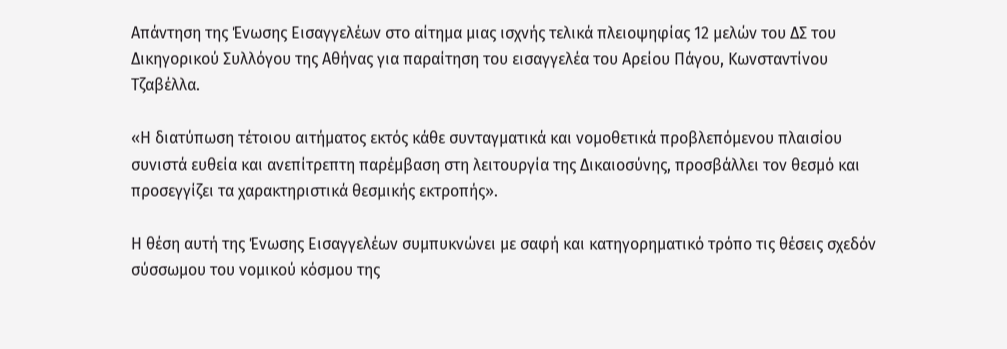Απάντηση της Ένωσης Εισαγγελέων στο αίτημα μιας ισχνής τελικά πλειοψηφίας 12 μελών του ΔΣ του Δικηγορικού Συλλόγου της Αθήνας για παραίτηση του εισαγγελέα του Αρείου Πάγου, Κωνσταντίνου Τζαβέλλα.

«Η διατύπωση τέτοιου αιτήματος εκτός κάθε συνταγματικά και νομοθετικά προβλεπόμενου πλαισίου συνιστά ευθεία και ανεπίτρεπτη παρέμβαση στη λειτουργία της Δικαιοσύνης, προσβάλλει τον θεσμό και προσεγγίζει τα χαρακτηριστικά θεσμικής εκτροπής».

Η θέση αυτή της Ένωσης Εισαγγελέων συμπυκνώνει με σαφή και κατηγορηματικό τρόπο τις θέσεις σχεδόν σύσσωμου του νομικού κόσμου της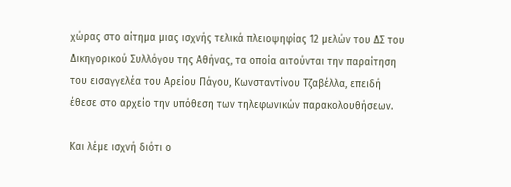χώρας στο αίτημα μιας ισχνής τελικά πλειοψηφίας 12 μελών του ΔΣ του Δικηγορικού Συλλόγου της Αθήνας, τα οποία αιτούνται την παραίτηση του εισαγγελέα του Αρείου Πάγου, Κωνσταντίνου Τζαβέλλα, επειδή έθεσε στο αρχείο την υπόθεση των τηλεφωνικών παρακολουθήσεων.

Και λέμε ισχνή διότι ο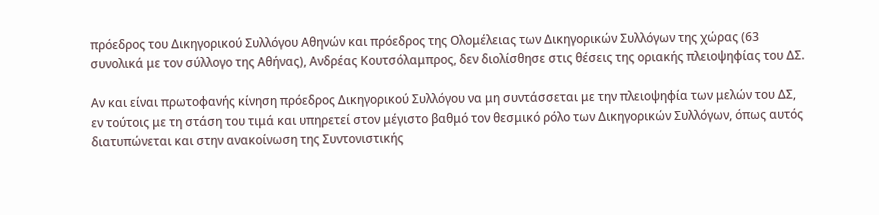πρόεδρος του Δικηγορικού Συλλόγου Αθηνών και πρόεδρος της Ολομέλειας των Δικηγορικών Συλλόγων της χώρας (63 συνολικά με τον σύλλογο της Αθήνας), Ανδρέας Κουτσόλαμπρος, δεν διολίσθησε στις θέσεις της οριακής πλειοψηφίας του ΔΣ.

Αν και είναι πρωτοφανής κίνηση πρόεδρος Δικηγορικού Συλλόγου να μη συντάσσεται με την πλειοψηφία των μελών του ΔΣ, εν τούτοις με τη στάση του τιμά και υπηρετεί στον μέγιστο βαθμό τον θεσμικό ρόλο των Δικηγορικών Συλλόγων, όπως αυτός διατυπώνεται και στην ανακοίνωση της Συντονιστικής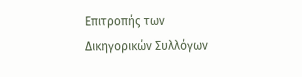Επιτροπής των Δικηγορικών Συλλόγων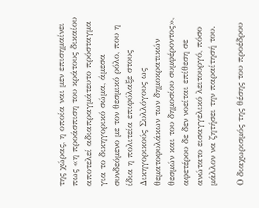της χώρας, η οποία ναι μεν επισημαίνει πως «η προάσπιση του κράτους δικαίου αποτελεί αδιαπραγμάτευτο πρόσταγμα για το δικηγορικό σώμα, άμεσα συνδεόμενο με τον θεσμικό ρόλο, που η ίδια η πολιτεία επιφύλαξε στους Δικηγορικούς Συλλόγους ως θεματοφυλάκων των δημοκρατικών θεσμών και του δημοσίου συμφέροντος», αφετέρου δε δεν νοείται επίθεση σε ανώτατο εισαγγελικό λειτουργό, πόσο μάλλον να ζητήσει την παραίτησή του.

Ο διαχωρισμός της θέσης του προέδρου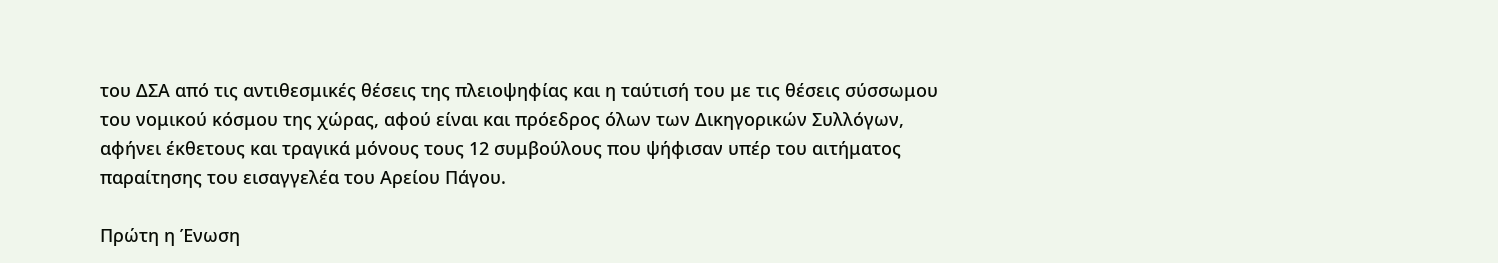του ΔΣΑ από τις αντιθεσμικές θέσεις της πλειοψηφίας και η ταύτισή του με τις θέσεις σύσσωμου του νομικού κόσμου της χώρας, αφού είναι και πρόεδρος όλων των Δικηγορικών Συλλόγων, αφήνει έκθετους και τραγικά μόνους τους 12 συμβούλους που ψήφισαν υπέρ του αιτήματος παραίτησης του εισαγγελέα του Αρείου Πάγου.

Πρώτη η Ένωση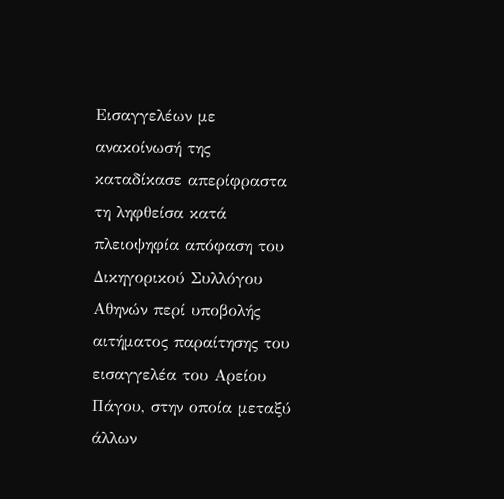Εισαγγελέων με ανακοίνωσή της καταδίκασε απερίφραστα τη ληφθείσα κατά πλειοψηφία απόφαση του Δικηγορικού Συλλόγου Αθηνών περί υποβολής αιτήματος παραίτησης του εισαγγελέα του Αρείου Πάγου, στην οποία μεταξύ άλλων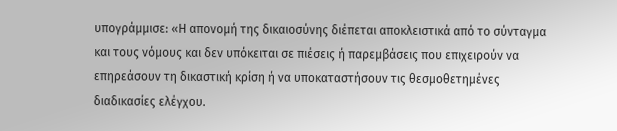υπογράμμισε: «Η απονομή της δικαιοσύνης διέπεται αποκλειστικά από το σύνταγμα και τους νόμους και δεν υπόκειται σε πιέσεις ή παρεμβάσεις που επιχειρούν να επηρεάσουν τη δικαστική κρίση ή να υποκαταστήσουν τις θεσμοθετημένες διαδικασίες ελέγχου.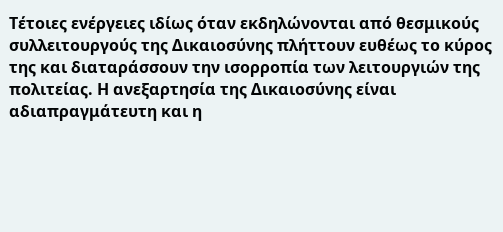Τέτοιες ενέργειες ιδίως όταν εκδηλώνονται από θεσμικούς συλλειτουργούς της Δικαιοσύνης πλήττουν ευθέως το κύρος της και διαταράσσουν την ισορροπία των λειτουργιών της πολιτείας. Η ανεξαρτησία της Δικαιοσύνης είναι αδιαπραγμάτευτη και η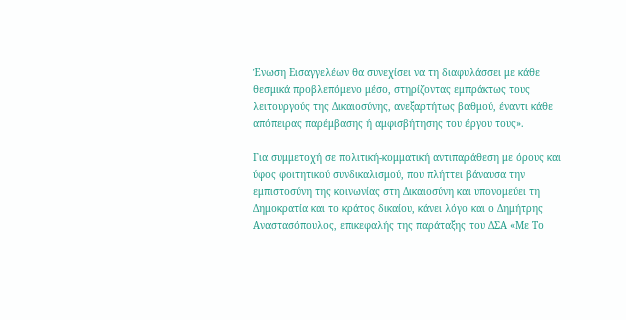Ένωση Εισαγγελέων θα συνεχίσει να τη διαφυλάσσει με κάθε θεσμικά προβλεπόμενο μέσο, στηρίζοντας εμπράκτως τους λειτουργούς της Δικαιοσύνης, ανεξαρτήτως βαθμού, έναντι κάθε απόπειρας παρέμβασης ή αμφισβήτησης του έργου τους».

Για συμμετοχή σε πολιτική-κομματική αντιπαράθεση με όρους και ύφος φοιτητικού συνδικαλισμού, που πλήττει βάναυσα την εμπιστοσύνη της κοινωνίας στη Δικαιοσύνη και υπονομεύει τη Δημοκρατία και το κράτος δικαίου, κάνει λόγο και ο Δημήτρης Αναστασόπουλος, επικεφαλής της παράταξης του ΔΣΑ «Με Το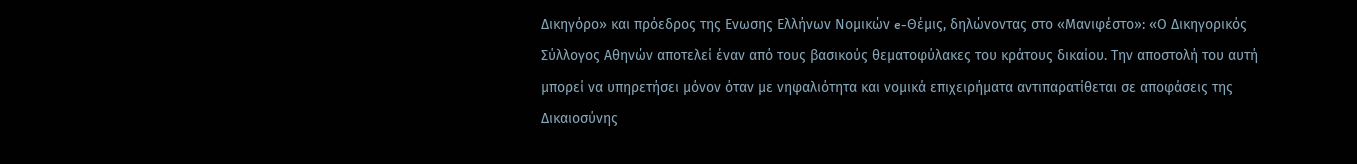Δικηγόρο» και πρόεδρος της Ενωσης Ελλήνων Νομικών e-Θέμις, δηλώνοντας στο «Μανιφέστο»: «Ο Δικηγορικός Σύλλογος Αθηνών αποτελεί έναν από τους βασικούς θεματοφύλακες του κράτους δικαίου. Την αποστολή του αυτή μπορεί να υπηρετήσει μόνον όταν με νηφαλιότητα και νομικά επιχειρήματα αντιπαρατίθεται σε αποφάσεις της Δικαιοσύνης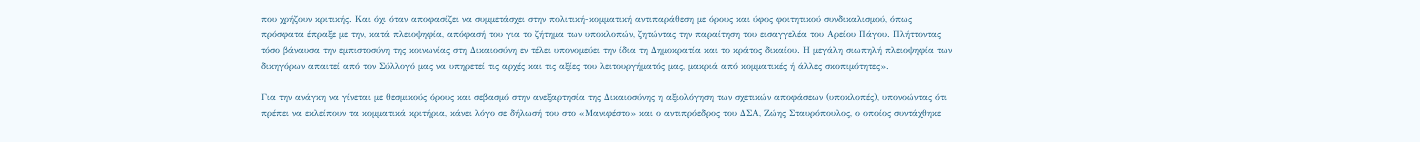που χρήζουν κριτικής. Και όχι όταν αποφασίζει να συμμετάσχει στην πολιτική-κομματική αντιπαράθεση με όρους και ύφος φοιτητικού συνδικαλισμού, όπως πρόσφατα έπραξε με την, κατά πλειοψηφία, απόφασή του για το ζήτημα των υποκλοπών, ζητώντας την παραίτηση του εισαγγελέα του Αρείου Πάγου. Πλήττοντας τόσο βάναυσα την εμπιστοσύνη της κοινωνίας στη Δικαιοσύνη εν τέλει υπονομεύει την ίδια τη Δημοκρατία και το κράτος δικαίου. Η μεγάλη σιωπηλή πλειοψηφία των δικηγόρων απαιτεί από τον Σύλλογό μας να υπηρετεί τις αρχές και τις αξίες του λειτουργήματός μας, μακριά από κομματικές ή άλλες σκοπιμότητες».

Για την ανάγκη να γίνεται με θεσμικούς όρους και σεβασμό στην ανεξαρτησία της Δικαιοσύνης η αξιολόγηση των σχετικών αποφάσεων (υποκλοπές), υπονοώντας ότι πρέπει να εκλείπουν τα κομματικά κριτήρια, κάνει λόγο σε δήλωσή του στο «Μανιφέστο» και ο αντιπρόεδρος του ΔΣΑ, Ζώης Σταυρόπουλος, ο οποίος συντάχθηκε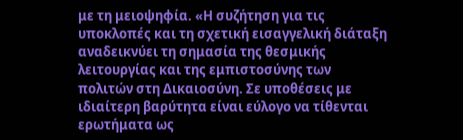με τη μειοψηφία. «Η συζήτηση για τις υποκλοπές και τη σχετική εισαγγελική διάταξη αναδεικνύει τη σημασία της θεσμικής λειτουργίας και της εμπιστοσύνης των πολιτών στη Δικαιοσύνη. Σε υποθέσεις με ιδιαίτερη βαρύτητα είναι εύλογο να τίθενται ερωτήματα ως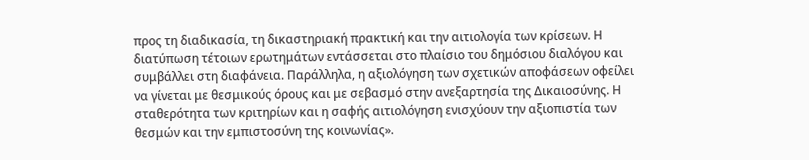προς τη διαδικασία, τη δικαστηριακή πρακτική και την αιτιολογία των κρίσεων. Η διατύπωση τέτοιων ερωτημάτων εντάσσεται στο πλαίσιο του δημόσιου διαλόγου και συμβάλλει στη διαφάνεια. Παράλληλα, η αξιολόγηση των σχετικών αποφάσεων οφείλει να γίνεται με θεσμικούς όρους και με σεβασμό στην ανεξαρτησία της Δικαιοσύνης. Η σταθερότητα των κριτηρίων και η σαφής αιτιολόγηση ενισχύουν την αξιοπιστία των θεσμών και την εμπιστοσύνη της κοινωνίας».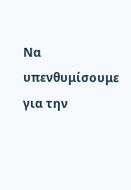Να υπενθυμίσουμε για την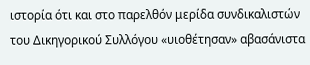ιστορία ότι και στο παρελθόν μερίδα συνδικαλιστών του Δικηγορικού Συλλόγου «υιοθέτησαν» αβασάνιστα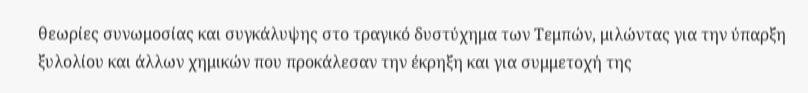θεωρίες συνωμοσίας και συγκάλυψης στο τραγικό δυστύχημα των Τεμπών, μιλώντας για την ύπαρξη ξυλολίου και άλλων χημικών που προκάλεσαν την έκρηξη και για συμμετοχή της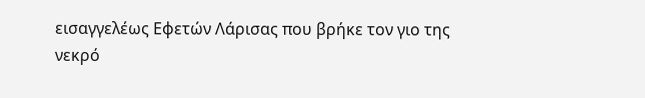εισαγγελέως Εφετών Λάρισας που βρήκε τον γιο της νεκρό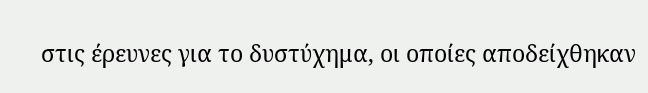στις έρευνες για το δυστύχημα, οι οποίες αποδείχθηκαν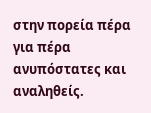στην πορεία πέρα για πέρα ανυπόστατες και αναληθείς.